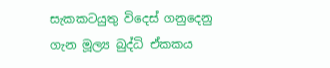සැකකටයුතු විදෙස් ගනුදෙනු ගැන මූල්‍ය බුද්ධි ඒකකය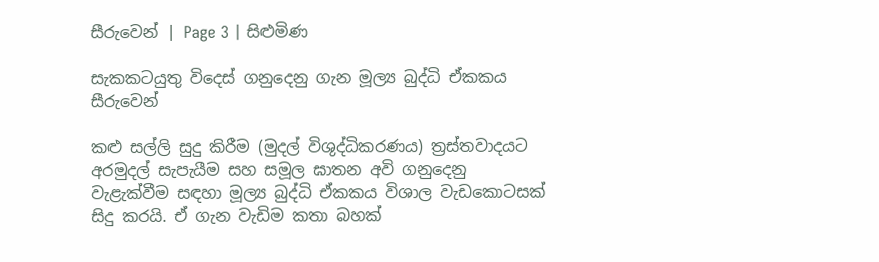සීරුවෙන් | Page 3 | සිළුමිණ

සැකකටයුතු විදෙස් ගනුදෙනු ගැන මූල්‍ය බුද්ධි ඒකකය සීරුවෙන්

කළු සල්ලි සුදු කිරීම (මුදල් විශුද්ධිකරණය) ත්‍රස්තවාදයට අරමුදල් සැපැයීම සහ සමූල ඝාතන අවි ගනුදෙනු වැළැක්වීම සඳහා මූල්‍ය බුද්ධි ඒකකය විශාල වැඩකොටසක් සිදු කරයි. ඒ ගැන වැඩිම කතා බහක්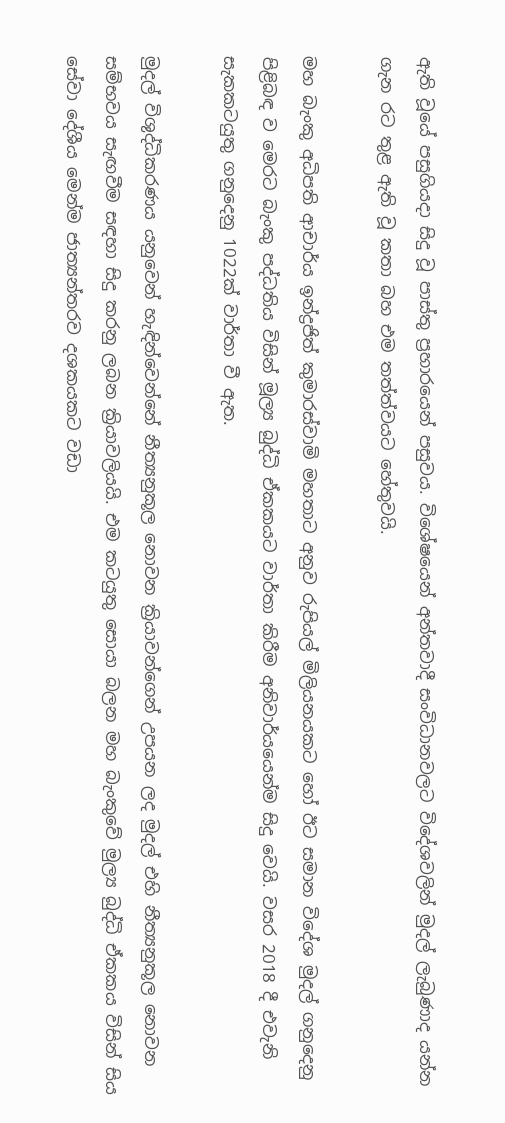ඇති වූයේ පසුගියදා සිදු වූ පාස්තු ප්‍රහාරයෙන් පසුවය. විශේෂයෙන් අන්තවාදී සංවිධානවලට විදේශවලින් මුදල් ලැබුණාද යන්න ගැන රට තුළ ඇති වූ කතා බහ එම තත්ත්වයට හේතුවයි.

මහ බැංකු අධිපති ආචාර්ය ඉන්ද්‍රජිත් කුමාරස්වාමි මහතාට අනුව රුපියල් මිලියනයකට හෝ ඊට සමාන විදේශ මුදල් ගනුදෙනු පිළිබඳ ව මෙරට බැංකු පද්ධතිය විසින් මූල්‍ය බුද්ධි ඒකකයට වාර්තා කිරීම අනිවාර්යයෙන්ම සිදු වෙයි. වසර 2018 දී එවැනි සැකකටයුතු ගනුදෙනු 1022ක් වාර්තා වී ඇත.

මුදල් විශුද්ධිකරණය යනුවෙන් හැඳින්වෙන්නේ නීත්‍යනුකූල නොවන ක්‍රියාවන්ගෙන් උපයන ලද මුදල් එහි නීත්‍යනුකූල නොවන සම්භවය සැඟවීම සඳහා සිදු කරනු ලබන ක්‍රියාවලියයි. එම කටයුතු සොයා බලන මහ බැංකුවේ මුල්‍ය බුද්ධි ඒකකය විසින් සිය සේවා දේශීය මෙන්ම ජාත්‍යන්තරව දශකයකට වඩා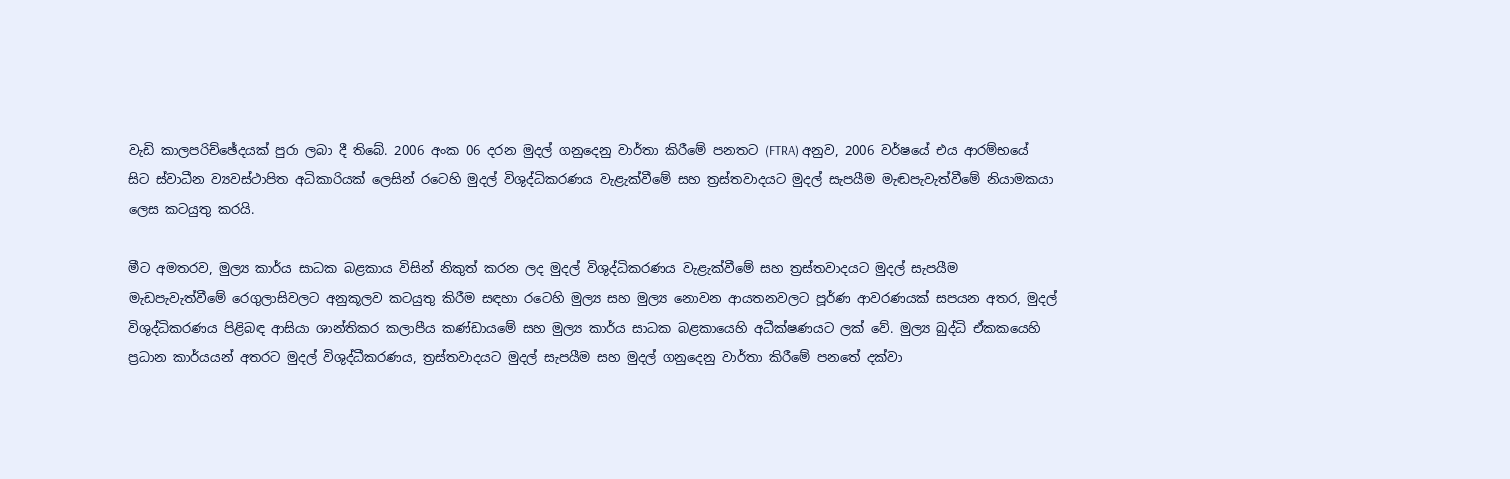වැඩි කාලපරිච්ඡේදයක් පුරා ලබා දී තිබේ. 2006 අංක 06 දරන මුදල් ගනුදෙනු වාර්තා කිරීමේ පනතට (FTRA) අනුව, 2006 වර්ෂයේ එය ආරම්භයේ සිට ස්වාධීන ව්‍යවස්ථාපිත අධිකාරියක් ලෙසින් රටෙහි මුදල් විශුද්ධිකරණය වැළැක්වීමේ සහ ත්‍රස්තවාදයට මුදල් සැපයීම මැඬපැවැත්වීමේ නියාමකයා ලෙස කටයුතු කරයි.

මීට අමතරව, මුල්‍ය කාර්ය සාධක බළකාය විසින් නිකුත් කරන ලද මුදල් විශුද්ධිකරණය වැළැක්වීමේ සහ ත්‍රස්තවාදයට මුදල් සැපයීම මැඩපැවැත්වීමේ රෙගුලාසිවලට අනුකූලව කටයුතු කිරීම සඳහා රටෙහි මුල්‍ය සහ මුල්‍ය නොවන ආයතනවලට පූර්ණ ආවරණයක් සපයන අතර, මුදල් විශුද්ධිකරණය පිළිබඳ ආසියා ශාන්තිකර කලාපීය කණ්ඩායමේ සහ මුල්‍ය කාර්ය සාධක බළකායෙහි අධීක්ෂණයට ලක් වේ. මුල්‍ය බුද්ධි ඒකකයෙහි ප්‍රධාන කාර්යයන් අතරට මුදල් විශුද්ධීකරණය, ත්‍රස්තවාදයට මුදල් සැපයීම සහ මුදල් ගනුදෙනු වාර්තා කිරීමේ පනතේ දක්වා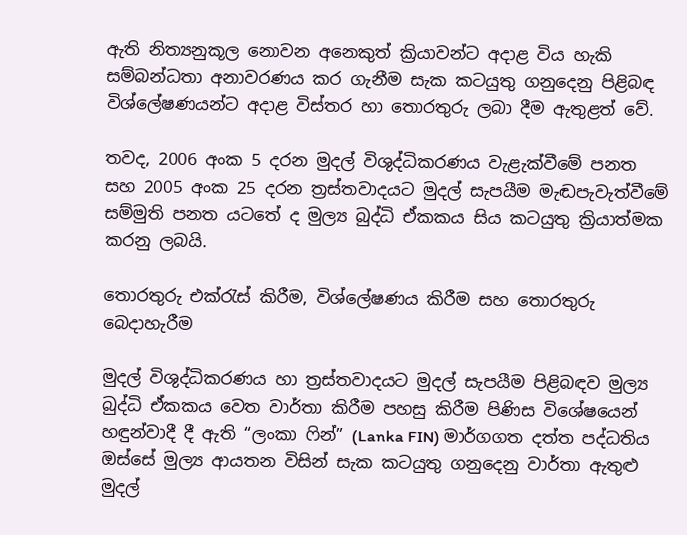ඇති නිත්‍යනුකූල නොවන අනෙකුත් ක්‍රියාවන්ට අදාළ විය හැකි සම්බන්ධතා අනාවරණය කර ගැනීම සැක කටයුතු ගනුදෙනු පිළිබඳ විශ්ලේෂණයන්ට අදාළ විස්තර හා තොරතුරු ලබා දීම ඇතුළත් වේ.

තවද, 2006 අංක 5 දරන මුදල් විශුද්ධිකරණය වැළැක්වීමේ පනත සහ 2005 අංක 25 දරන ත්‍රස්තවාදයට මුදල් සැපයීම මැඬපැවැත්වීමේ සම්මුති පනත යටතේ ද මුල්‍ය බුද්ධි ඒකකය සිය කටයුතු ක්‍රියාත්මක කරනු ලබයි.

තොරතුරු එක්රැස් කිරීම, විශ්ලේෂණය කිරීම සහ තොරතුරු බෙදාහැරීම

මුදල් විශුද්ධිකරණය හා ත්‍රස්තවාදයට මුදල් සැපයීම පිළිබඳව මුල්‍ය බුද්ධි ඒකකය වෙත වාර්තා කිරීම පහසු කිරීම පිණිස විශේෂයෙන් හඳුන්වාදී දී ඇති “ලංකා ෆින්” (Lanka FIN) මාර්ගගත දත්ත පද්ධතිය ඔස්සේ මුල්‍ය ආයතන විසින් සැක කටයුතු ගනුදෙනු වාර්තා ඇතුළු මුදල්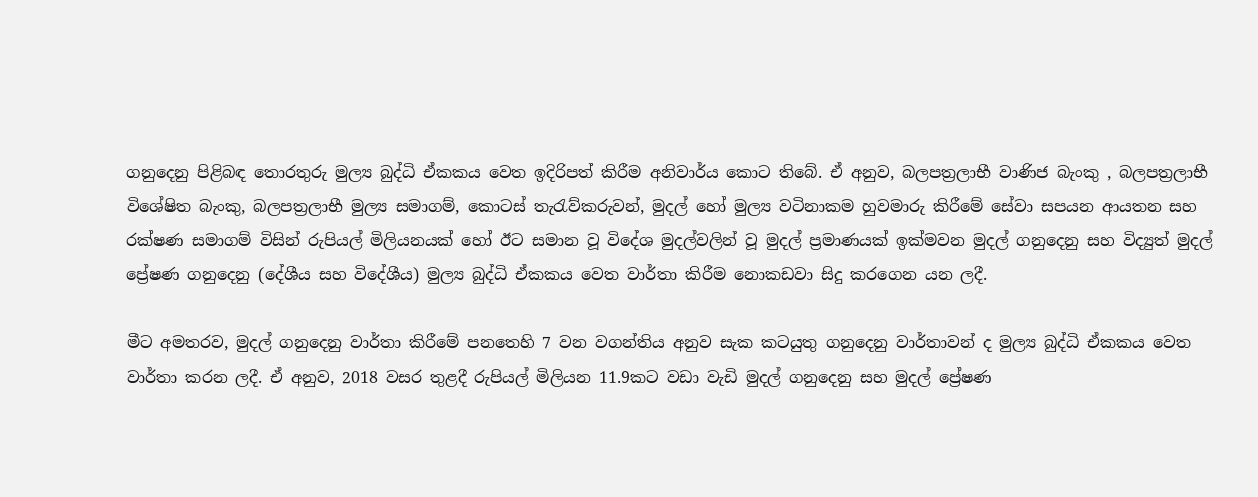ගනුදෙනු පිළිබඳ තොරතුරු මුල්‍ය බුද්ධි ඒකකය වෙත ඉදිරිපත් කිරීම අනිවාර්ය කොට තිබේ. ඒ අනුව, බලපත්‍රලාභී වාණිජ බැංකු , බලපත්‍රලාභී විශේෂිත බැංකු, බලපත්‍රලාභී මුල්‍ය සමාගම්, කොටස් තැරැව්කරුවන්, මුදල් හෝ මුල්‍ය වටිනාකම හුවමාරු කිරීමේ සේවා සපයන ආයතන සහ රක්ෂණ සමාගම් විසින් රුපියල් මිලියනයක් හෝ ඊට සමාන වූ විදේශ මුදල්වලින් වූ මුදල් ප්‍රමාණයක් ඉක්මවන මුදල් ගනුදෙනු සහ විද්‍යුත් මුදල් ප්‍රේෂණ ගනුදෙනු (දේශීය සහ විදේශීය) මුල්‍ය බුද්ධි ඒකකය වෙත වාර්තා කිරීම නොකඩවා සිදු කරගෙන යන ලදී.

මීට අමතරව, මුදල් ගනුදෙනු වාර්තා කිරීමේ පනතෙහි 7 වන වගන්තිය අනුව සැක කටයුතු ගනුදෙනු වාර්තාවන් ද මුල්‍ය බුද්ධි ඒකක‍ය වෙත වාර්තා කරන ලදී. ඒ අනුව, 2018 වසර තුළදී රුපියල් මිලියන 11.9කට වඩා වැඩි මුදල් ගනුදෙනු සහ මුදල් ප්‍රේෂණ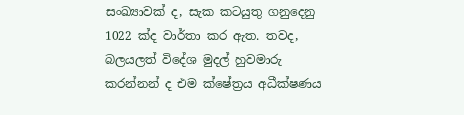සංඛ්‍යාවක් ද, සැක කටයුතු ගනුදෙනු 1022 ක්ද වාර්තා කර ඇත. තවද, බලයලත් විදේශ මුදල් හුවමාරු කරන්නන් ද එම ක්ෂේත්‍රය අධීක්ෂණය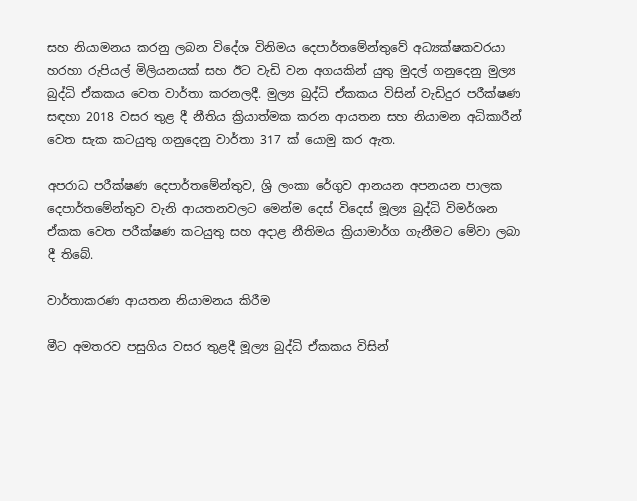සහ නියාමනය කරනු ලබන විදේශ විනිමය දෙපාර්තමේන්තුවේ අධ්‍යක්ෂකවරයා හරහා රුපියල් මිලියනයක් සහ ඊට වැඩි වන අගයකින් යුතු මුදල් ගනුදෙනු මුල්‍ය බුද්ධි ඒකකය වෙත වාර්තා කරනලදී. මුල්‍ය බුද්ධි ඒකකය විසින් වැඩිදුර පරීක්ෂණ සඳහා 2018 වසර තුළ දී නීතිය ක්‍රියාත්මක කරන ආයතන සහ නියාමන අධිකාරීන් වෙත සැක කටයුතු ගනුදෙනු වාර්තා 317 ක් යොමු කර ඇත.

අපරාධ පරීක්ෂණ දෙපාර්තමේන්තුව, ශ්‍රි ලංකා රේගුව ආනයන අපනයන පාලක දෙපාර්තමේන්තුව වැනි ආයතනවලට මෙන්ම දෙස් විදෙස් මූල්‍ය බුද්ධි විමර්ශන ඒකක වෙත පරීක්ෂණ කටයුතු සහ අදාළ නීතිමය ක්‍රියාමාර්ග ගැනීමට මේවා ලබා දී තිබේ.

වාර්තාකරණ ආයතන නියාමනය කිරීම

මීට අමතරව පසුගිය වසර තුළදී මූල්‍ය බුද්ධි ඒකකය විසින්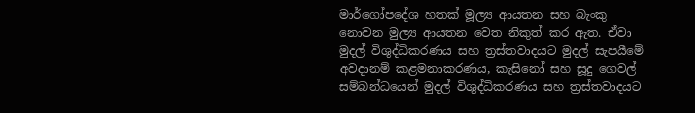මාර්ගෝපදේශ හතක් මූල්‍ය ආයතන සහ බැංකු නොවන මුල්‍ය ආයතන වෙත නිකුත් කර ඇත. ඒවා මුදල් විශුද්ධිකරණය සහ ත්‍රස්තවාදයට මුදල් සැපයීමේ අවදානම් කළමනාකරණය, කැසිනෝ සහ සූදු ගෙවල් සම්බන්ධයෙන් මුදල් විශුද්ධිකරණය සහ ත්‍රස්තවාදයට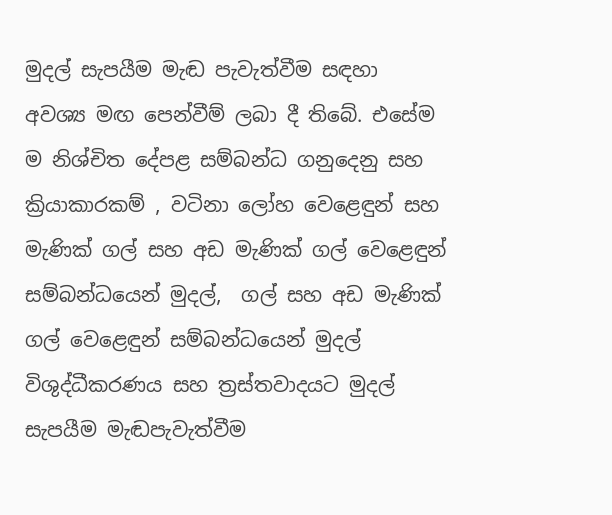මුදල් සැපයීම මැඬ පැවැත්වීම සඳහා අවශ්‍ය මඟ පෙන්වීම් ලබා දී තිබේ. එසේම ම නිශ්චිත දේපළ සම්බන්ධ ගනුදෙනු සහ ක්‍රියාකාරකම් , වටිනා ලෝහ වෙ‍ළෙඳුන් සහ මැණික් ගල් සහ අඩ මැණික් ගල් වෙළෙඳුන් සම්බන්ධයෙන් මුදල්,  ගල් සහ අඩ මැණික් ගල් වෙළෙඳුන් සම්බන්ධයෙන් මුදල් විශුද්ධීකරණය සහ ත්‍රස්තවාදයට මුදල් සැපයීම මැඬපැවැත්වීම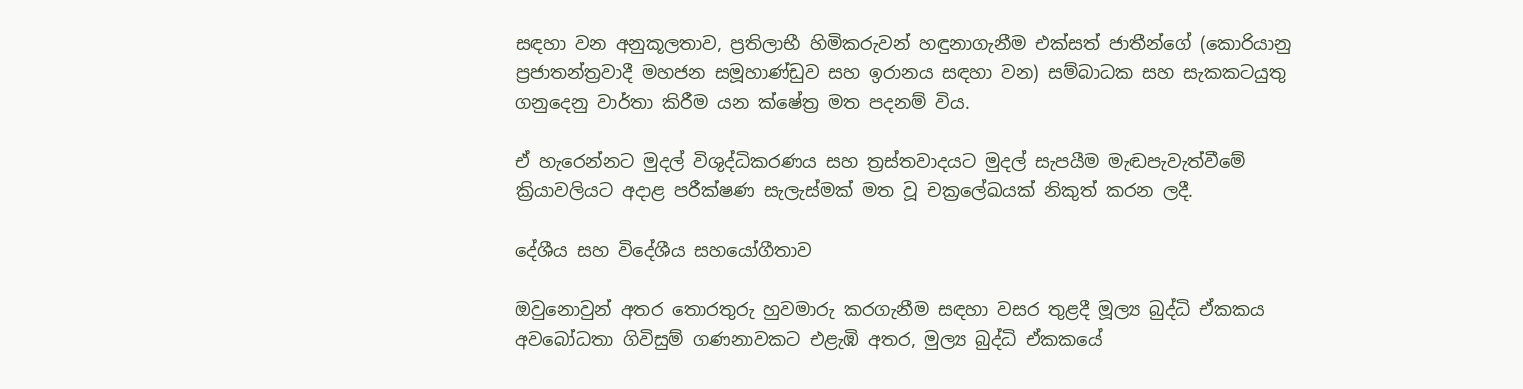සඳහා වන අනුකූලතාව, ප්‍රතිලාභී හිමිකරුවන් හඳුනාගැනීම එක්සත් ජාතීන්ගේ (කොරියානු ප්‍රජාතන්ත්‍රවාදී මහජන සමූහාණ්ඩුව සහ ඉරානය සඳහා වන) සම්බාධක සහ සැකකටයුතු ගනුදෙනු වාර්තා කිරීම යන ක්ෂේත්‍ර මත පදනම් විය.

ඒ හැරෙන්නට මුදල් විශුද්ධිකරණය සහ ත්‍රස්තවාදයට මුදල් සැපයීම මැඬපැවැත්වීමේ ක්‍රියාවලියට අදාළ පරීක්ෂණ සැලැස්මක් මත වූ චක්‍රලේඛයක් නිකුත් කරන ලදී.

දේශීය සහ විදේශීය සහයෝගීතාව

ඔවුනොවුන් අතර තොරතුරු හුවමාරු කරගැනීම සඳහා වසර තුළදී මූල්‍ය බුද්ධි ඒකකය අවබෝධතා ගිවිසුම් ගණනාවකට එළැඹි අතර, මුල්‍ය බුද්ධි ඒකකයේ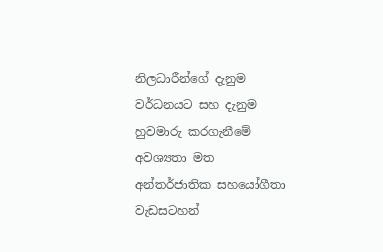නිලධාරීන්ගේ දැනුම වර්ධනයට සහ දැනුම හුවමාරු කරගැනීමේ අවශ්‍යතා මත අන්තර්ජාතික සහයෝගීතා වැඩසටහන්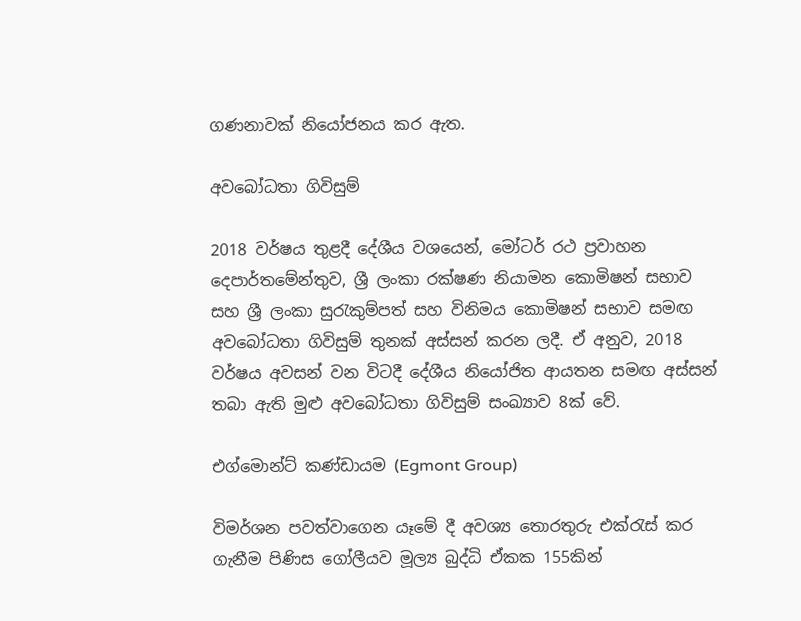ගණනාවක් නියෝජනය කර ඇත.

අවබෝධතා ගිවිසුම්

2018 වර්ෂය තුළදී දේශීය වශයෙන්, මෝටර් රථ ප්‍රවාහන දෙපාර්තමේන්තුව, ශ්‍රී ලංකා රක්ෂණ නියාමන කොමිෂන් සභාව සහ ශ්‍රී ලංකා සුරැකුම්පත් සහ විනිමය කොමිෂන් සභාව සමඟ අවබෝධතා ගිවිසුම් තුනක් අස්සන් කරන ලදී. ඒ අනුව, 2018 වර්ෂය අවසන් වන විටදී දේශීය නියෝජිත ආයතන සමඟ අස්සන් තබා ඇති මුළු අවබෝධතා ගිවිසුම් සංඛ්‍යාව 8ක් වේ.

එග්මොන්ට් කණ්ඩායම (Egmont Group)

විමර්ශන පවත්වාගෙන යෑමේ දී අවශ්‍ය තොරතුරු එක්රැස් කර ගැනීම පිණිස ගෝලීයව මූල්‍ය බුද්ධි ඒකක 155කින්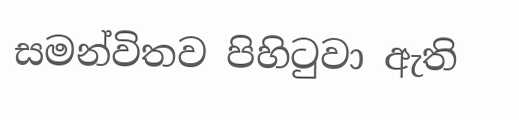සමන්විතව පිහිටුවා ඇති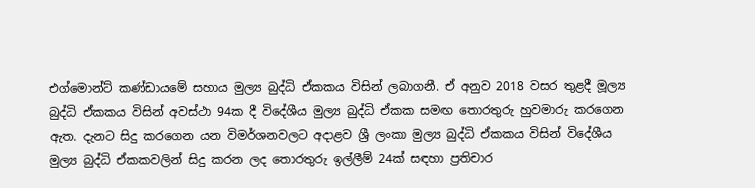එග්මොන්ට් කණ්ඩායමේ සහාය මුල්‍ය බුද්ධි ඒකකය විසින් ලබාගනී. ඒ අනුව 2018 වසර තුළදී මූල්‍ය බුද්ධි ඒකකය විසින් අවස්ථා 94ක දී විදේශීය මුල්‍ය බුද්ධි ඒකක සමඟ තොරතුරු හුවමාරු කරගෙන ඇත. දැනට සිදු කරගෙන යන විමර්ශනවලට අදාළව ශ්‍රී ලංකා මුල්‍ය බුද්ධි ඒකකය විසින් විදේශීය මුල්‍ය බුද්ධි ඒකකවලින් සිදු කරන ලද තොරතුරු ඉල්ලීම් 24ක් සඳහා ප්‍රතිචාර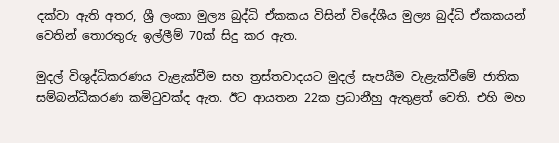දක්වා ඇති අතර, ශ්‍රී ලංකා මුල්‍ය බුද්ධි ඒකකය විසින් විදේශීය මුල්‍ය බුද්ධි ඒකකයන් වෙතින් තොරතුරු ඉල්ලීම් 70ක් සිදු කර ඇත.

මුදල් විශුද්ධිකරණය වැළැක්වීම සහ ත්‍රස්තවාදයට මුදල් සැපයීම වැළැක්වීමේ ජාතික සම්බන්ධීකරණ කමිටුවක්ද ඇත. ඊට ආයතන 22ක ප්‍රධානීහු ඇතුළත් වෙති. එහි මහ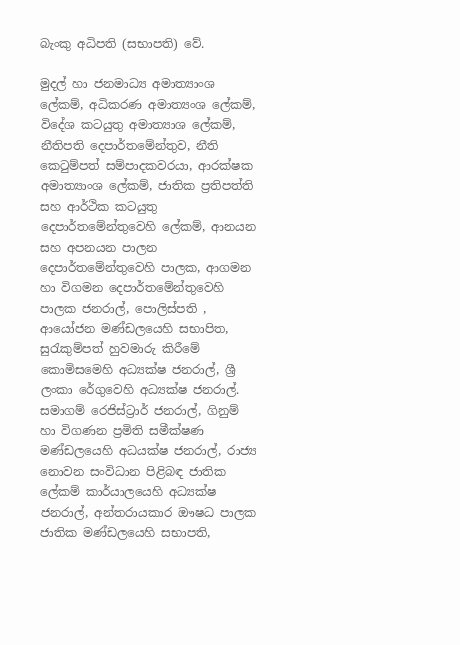බැංකු අධිපති (සභාපති) වේ.

මුදල් හා ජනමාධ්‍ය අමාත්‍යාංශ ලේකම්, අධිකරණ අමාත්‍යංශ ලේකම්, විදේශ කටයුතු අමාත්‍යාශ ලේකම්, නීතිපති දෙපාර්තමේන්තුව, නීති කෙටුම්පත් සම්පාදකවරයා, ආරක්ෂක අමාත්‍යාංශ ලේකම්, ජාතික ප්‍රතිපත්ති සහ ආර්ථික කටයුතු දෙපාර්තමේන්තුවෙහි ලේකම්, ආනයන සහ අපනයන පාලන දෙපාර්තමේන්තුවෙහි පාලක, ආගමන හා විගමන දෙපාර්තමේන්තුවෙහි පාලක ජනරාල්, පොලිස්පති , ආයෝජන මණ්ඩලයෙහි සභාපිත, සුරැකුම්පත් හුවමාරු කිරීමේ කොමිසමෙහි අධ්‍යක්ෂ ජනරාල්, ශ්‍රී ලංකා රේගුවෙහි අධ්‍යක්ෂ ජනරාල්. සමාගම් රෙජිස්ට්‍රාර් ජනරාල්, ගිනුම් හා විගණන ප්‍රමිති සමීක්ෂණ මණ්ඩලයෙහි අධයක්ෂ ජනරාල්, රාජ්‍ය නොවන සංවිධාන පිළිබඳ ජාතික ලේකම් කාර්යාලයෙහි අධ්‍යක්ෂ ජනරාල්, අන්තරායකාර ඖෂධ පාලක ජාතික මණ්ඩලයෙහි සභාපති,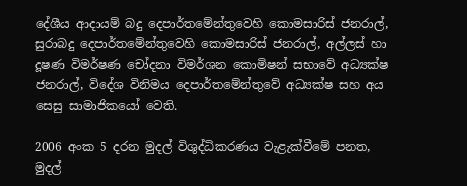දේශීය ආදායම් බදු දෙපාර්තමේන්තුවෙහි කොමසාරිස් ජනරාල්, සුරාබදු දෙපාර්තමේන්තුවෙහි කොමසාරිස් ජනරාල්, අල්ලස් හා දූෂණ විමර්ෂණ චෝදනා විමර්ශන කොමිෂන් සභාවේ අධ්‍යක්ෂ ජනරාල්, විදේශ විනිමය දෙපාර්තමේන්තුවේ අධ්‍යක්ෂ සහ අය සෙසු සාමාජිකයෝ වෙති.

2006 අංක 5 දරන මුදල් විශුද්ධිකරණය වැළැක්වීමේ පනත, මුදල්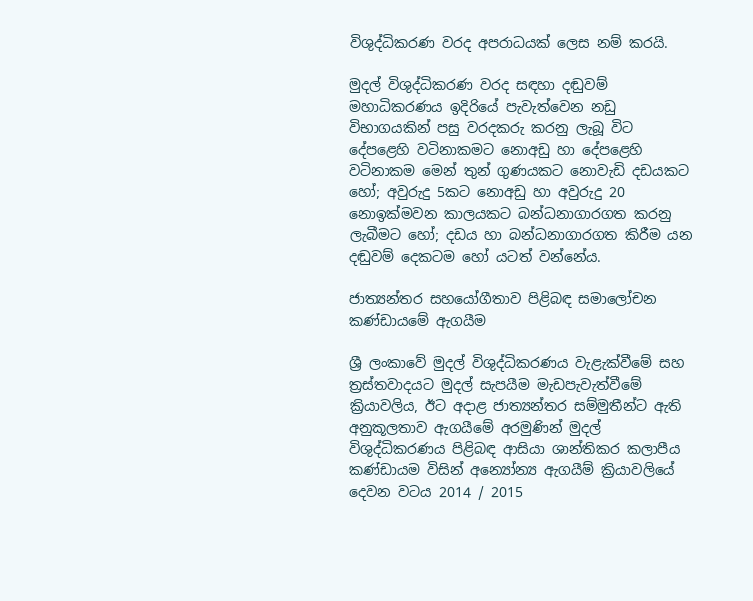විශුද්ධිකරණ වරද අපරාධයක් ලෙස නම් කරයි.

මුදල් විශුද්ධිකරණ වරද සඳහා දඬුවම් මහාධිකරණය ඉදිරියේ පැවැත්වෙන නඩු විභාගයකින් පසු වරදකරු කරනු ලැබූ විට දේපළෙහි වටිනාකමට නොඅඩු හා දේපළෙහි වටිනාකම මෙන් තුන් ගුණයකට නොවැඩි දඩයකට හෝ; අවුරුදු 5කට නොඅඩු හා අවුරුදු 20 නොඉක්මවන කාලයකට බන්ධනාගාරගත කරනු ලැබීමට හෝ; දඩය හා බන්ධනාගාරගත කිරීම යන දඬුවම් දෙකටම හෝ යටත් වන්නේය.

ජාත්‍යන්තර සහයෝගීතාව පිළිබඳ සමාලෝචන කණ්ඩායමේ ඇගයීම

ශ්‍රී ලංකාවේ මුදල් විශුද්ධිකරණය වැළැක්වීමේ සහ ත්‍රස්තවාදයට මුදල් සැපයීම මැඩපැවැත්වීමේ ක්‍රියාවලිය, ඊට අදාළ ජාත්‍යන්තර සම්මුතීන්ට ඇති අනුකූලතාව ඇගයීමේ අරමුණින් මුදල් විශුද්ධිකරණය පිළිබඳ ආසියා ශාන්තිකර කලාපීය කණ්ඩායම විසින් අන්‍යෝන්‍ය ඇගයීම් ක්‍රියාවලියේ දෙවන වටය 2014 / 2015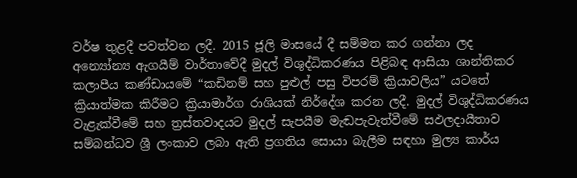වර්ෂ තුළදී පවත්වන ලදී. 2015 ජූලි මාසයේ දී සම්මත කර ගන්නා ලද අන්‍යෝන්‍ය ඇගයීම් වාර්තාවේදී මුදල් විශුද්ධිකරණය පිළිබඳ ආසියා ශාන්තිකර කලාපීය කණ්ඩායමේ “කඩිනම් සහ පුළුල් පසු විපරම් ක්‍රියාවලිය” යටතේ ක්‍රියාත්මක කිරීමට ක්‍රියාමාර්ග රාශියක් නිර්දේශ කරන ලදී. මුදල් විශුද්ධිකරණය වැළැක්වීමේ සහ ත්‍රස්තවාදයට මුදල් සැපයීම මැඬපැවැත්වීමේ සඵලදායීතාව සම්බන්ධව ශ්‍රී ලංකාව ලබා ඇති ප්‍රගතිය සොයා බැලීම සඳහා මුල්‍ය කාර්ය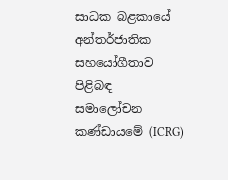සාධක බළකායේ අන්තර්ජාතික සහයෝගීතාව පිළිබඳ සමාලෝචන කණ්ඩායමේ (ICRG)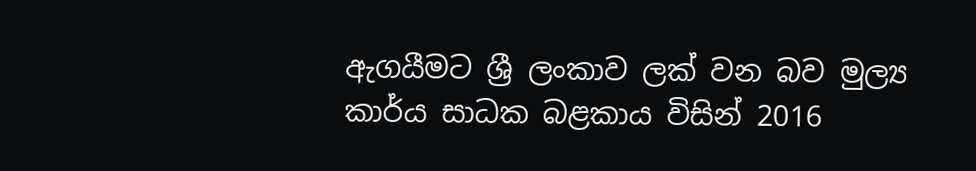ඇගයීමට ශ්‍රී ලංකාව ලක් වන බව මුල්‍ය කාර්ය සාධක බළකාය විසින් 2016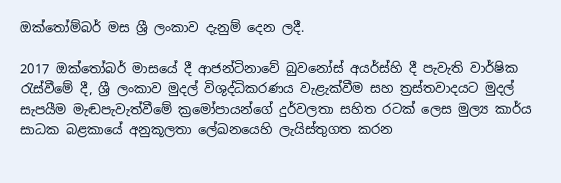ඔක්තෝම්බර් මස ශ්‍රී ලංකාව දැනුම් දෙන ලදී.

2017 ඔක්තෝබර් මාසයේ දී ආජන්ටිනාවේ බුවනෝස් අයර්ස්හි දී පැවැති වාර්ෂික රැස්වීමේ දී, ශ්‍රී ලංකාව මුදල් විශුද්ධිකරණය වැළැක්වීම සහ ත්‍රස්තවාදයට මුදල් සැපයීම මැඬපැවැත්වීමේ ක්‍රමෝපායන්ගේ දුර්වලතා සහිත රටක් ලෙස මුල්‍ය කාර්ය සාධක බළකායේ අනුකූලතා ලේඛනයෙහි ලැයිස්තුගත කරන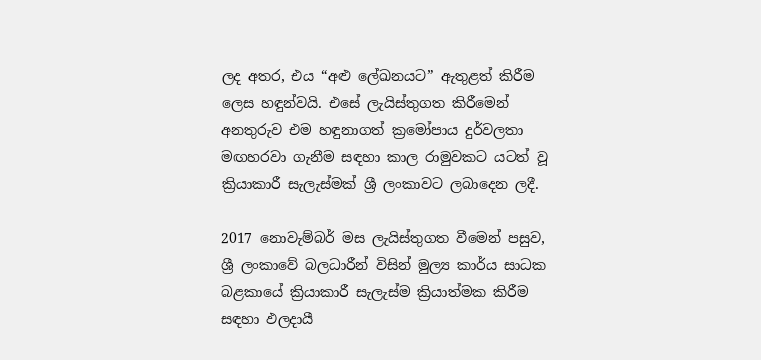ලද අතර, එය “අළු ලේඛනයට” ඇතුළත් කිරීම ලෙස හඳුන්වයි. එසේ ලැයිස්තුගත කිරීමෙන් අනතුරුව එම හඳුනාගත් ක්‍රමෝපාය දුර්වලතා මඟහරවා ගැනීම සඳහා කාල රාමුවකට යටත් වූ ක්‍රියාකාරී සැලැස්මක් ශ්‍රී ලංකාවට ලබාදෙන ලදී.

2017 නොවැම්බර් මස ලැයිස්තුගත වීමෙන් පසුව, ශ්‍රී ලංකාවේ බලධාරීන් විසින් මුල්‍ය කාර්ය සාධක බළකායේ ක්‍රියාකාරී සැලැස්ම ක්‍රියාත්මක කිරීම සඳහා ඵලදායී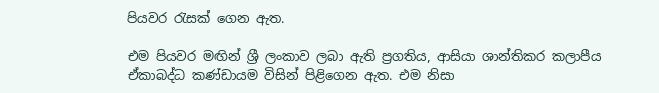පියවර රැසක් ගෙන ඇත.

එම පියවර මඟින් ශ්‍රී ලංකාව ලබා ඇති ප්‍රගතිය, ආසියා ශාන්තිකර කලාපීය ඒකාබද්ධ කණ්ඩායම විසින් පිළිගෙන ඇත. එම නිසා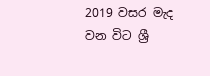2019 වසර මැද වන විට ශ්‍රී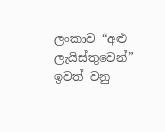ලංකාව “අළු ලැයිස්තුවෙන්” ඉවත් වනු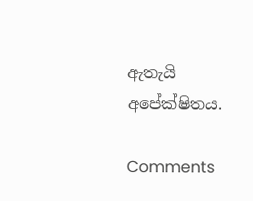ඇතැයි අපේක්ෂිතය.

Comments